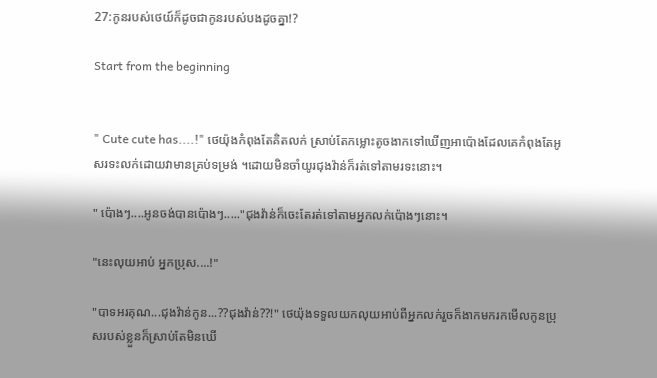27:កូនរបស់ថេយ៍ក៏ដូចជាកូនរបស់បងដូចគ្នា!?

Start from the beginning


" Cute cute has....!" ថេយ៉ុងកំពុងតែគិតលក់ ស្រាប់តែកម្លោះតូចងាកទៅឃើញអាប៉ោងដែលគេកំពុងតែអូសរទះលក់ដោយវាមានគ្រប់ទម្រង់ ។ដោយមិនចាំយូរជុងវ៉ាន់ក៏រត់ទៅតាមរទះនោះ។

" ប៉ោងៗ....អូនចង់បានប៉ោងៗ....."ជុងវ៉ាន់ក៏ចេះតែរត់ទៅតាមអ្នកលក់ប៉ោងៗនោះ។

"នេះលុយអាប់ អ្នកប្រុស....!"

"បាទអរគុណ...ជុងវ៉ាន់កូន...??ជុងវ៉ាន់??!" ថេយ៉ុងទទួលយកលុយអាប់ពីអ្នកលក់រួចក៏ងាកមករកមើលកូនប្រុសរបស់ខ្លួនក៏ស្រាប់តែមិនឃើ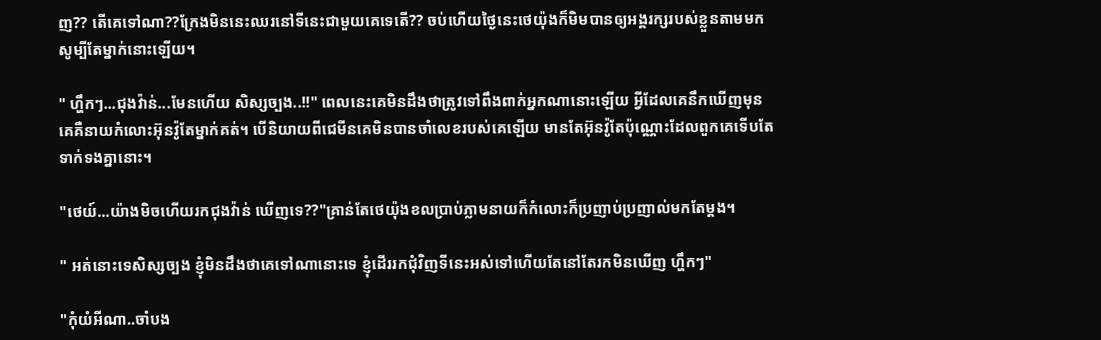ញ?? តើគេទៅណា??ក្រែងមិននេះឈរនៅទីនេះជាមួយគេទេតើ?? ចប់ហើយថ្ងៃនេះថេយ៉ុងក៏មិមបានឲ្យអង្គរក្សរបស់ខ្លួនតាមមកសូម្បីតែម្នាក់នោះឡើយ។

" ហឹ្ហកៗ...ជុងវ៉ាន់...មែនហើយ សិស្សច្បង..!!" ពេលនេះគេមិនដឹងថាត្រូវទៅពឹងពាក់អ្នកណានោះឡើយ អ្វីដែលគេនឹកឃើញមុនគេគឺនាយកំលោះអ៊ុនវ៉ូតែម្នាក់គត់។ បើនិយាយពីជេមីនគេមិនបានចាំលេខរបស់គេឡើយ មានតែអ៊ុនវ៉ូតែប៉ុណ្ណោះដែលពួកគេទើបតែទាក់ទងគ្នានោះ។

"ថេយ៍...យ៉ាងមិចហើយរកជុងវ៉ាន់ ឃើញទេ??"គ្រាន់តែថេយ៉ុងខលប្រាប់ភ្លាមនាយក៏កំលោះក៏ប្រញាប់ប្រញាល់មកតែម្តង។

" អត់នោះទេសិស្សច្បង ខ្ញុំមិនដឹងថាគេទៅណានោះទេ ខ្ញុំដើររកជុំវិញទីនេះអស់ទៅហើយតែនៅតែរកមិនឃើញ ហ្ហឹកៗ"

"កុំយំអីណា..ចាំបង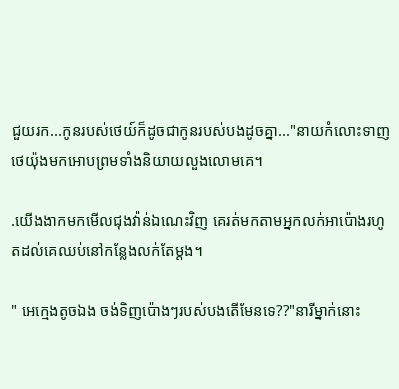ជួយរក...កូនរបស់ថេយ៍ក៏ដូចជាកូនរបស់បងដូចគ្នា..."នាយកំលោះទាញថេយ៉ុងមកអោបព្រមទាំងនិយាយលួងលោមគេ។

.យើងងាកមកមើលជុងវ៉ាន់ឯណេះវិញ គេរត់មកតាមអ្នកលក់អាប៉ោងរហូតដល់គេឈប់នៅកន្លែងលក់តែម្តង។

" អេក្មេងតូចឯង ចង់ទិញប៉ោងៗរបស់បងតើមែនទេ??"នារីម្នាក់នោះ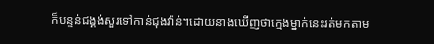ក៏បន្ទន់ជង្គង់សួរទៅកាន់ជុងវ៉ាន់។ដោយនាងឃើញថាក្មេងម្នាក់នេះរត់មកតាម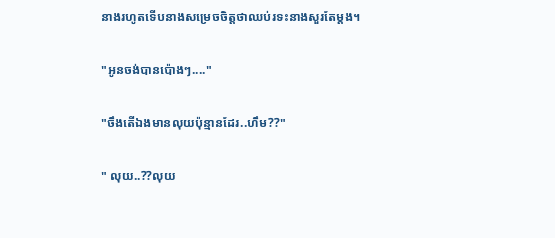នាងរហូតទើបនាងសម្រេចចិត្តថាឈប់រទះនាងសួរតែម្តង។

"អូនចង់បានប៉ោងៗ...."

"ចឹងតើឯងមានលុយប៉ុន្មានដែរ..ហឹម??"

" លុយ..??លុយ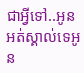ជាអ្វីទៅ..អូនអត់ស្គាល់ទេអូន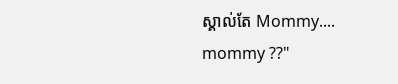ស្គាល់តែ Mommy.... mommy ??"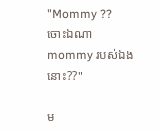"Mommy ?? ចោះឯណា mommy របស់ឯងនោះ??"

ម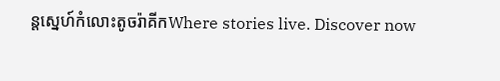ន្តស្នេហ៍កំលោះតូចរ៉ាគីកWhere stories live. Discover now